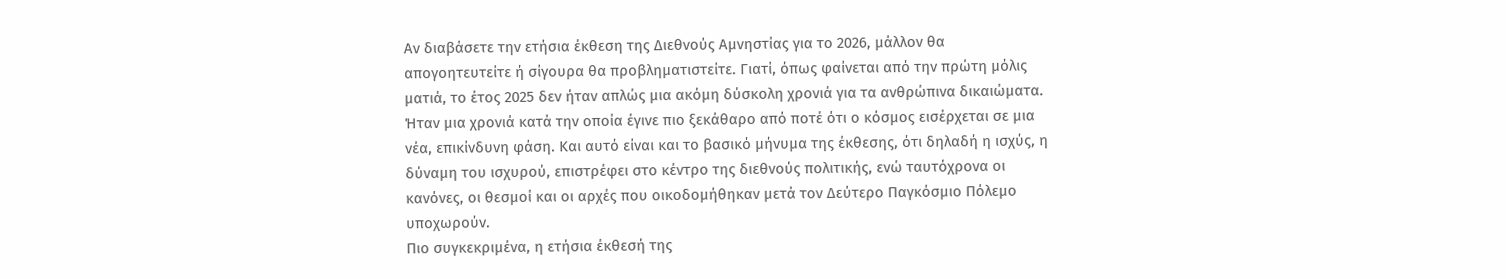Αν διαβάσετε την ετήσια έκθεση της Διεθνούς Αμνηστίας για το 2026, μάλλον θα απογοητευτείτε ή σίγουρα θα προβληματιστείτε. Γιατί, όπως φαίνεται από την πρώτη μόλις ματιά, το έτος 2025 δεν ήταν απλώς μια ακόμη δύσκολη χρονιά για τα ανθρώπινα δικαιώματα. Ήταν μια χρονιά κατά την οποία έγινε πιο ξεκάθαρο από ποτέ ότι ο κόσμος εισέρχεται σε μια νέα, επικίνδυνη φάση. Και αυτό είναι και το βασικό μήνυμα της έκθεσης, ότι δηλαδή η ισχύς, η δύναμη του ισχυρού, επιστρέφει στο κέντρο της διεθνούς πολιτικής, ενώ ταυτόχρονα οι κανόνες, οι θεσμοί και οι αρχές που οικοδομήθηκαν μετά τον Δεύτερο Παγκόσμιο Πόλεμο υποχωρούν.
Πιο συγκεκριμένα, η ετήσια έκθεσή της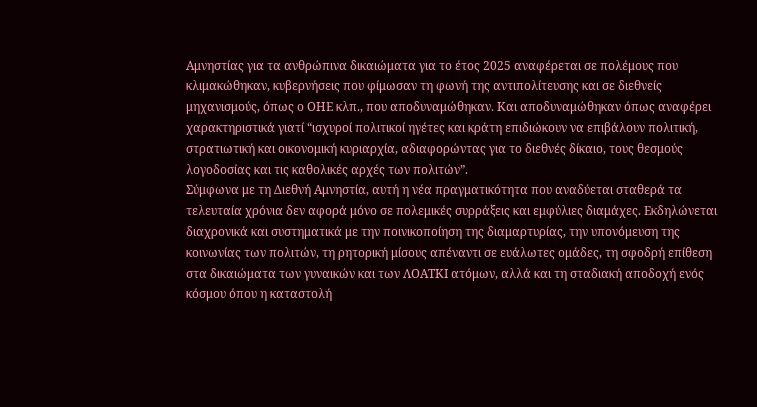Αμνηστίας για τα ανθρώπινα δικαιώματα για το έτος 2025 αναφέρεται σε πολέμους που κλιμακώθηκαν, κυβερνήσεις που φίμωσαν τη φωνή της αντιπολίτευσης και σε διεθνείς μηχανισμούς, όπως ο ΟΗΕ κλπ., που αποδυναμώθηκαν. Και αποδυναμώθηκαν όπως αναφέρει χαρακτηριστικά γιατί “ισχυροί πολιτικοί ηγέτες και κράτη επιδιώκουν να επιβάλουν πολιτική, στρατιωτική και οικονομική κυριαρχία, αδιαφορώντας για το διεθνές δίκαιο, τους θεσμούς λογοδοσίας και τις καθολικές αρχές των πολιτών”.
Σύμφωνα με τη Διεθνή Αμνηστία, αυτή η νέα πραγματικότητα που αναδύεται σταθερά τα τελευταία χρόνια δεν αφορά μόνο σε πολεμικές συρράξεις και εμφύλιες διαμάχες. Εκδηλώνεται διαχρονικά και συστηματικά με την ποινικοποίηση της διαμαρτυρίας, την υπονόμευση της κοινωνίας των πολιτών, τη ρητορική μίσους απέναντι σε ευάλωτες ομάδες, τη σφοδρή επίθεση στα δικαιώματα των γυναικών και των ΛΟΑΤΚΙ ατόμων, αλλά και τη σταδιακή αποδοχή ενός κόσμου όπου η καταστολή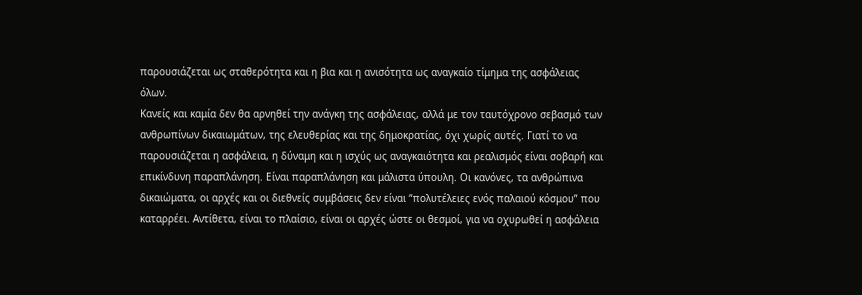παρουσιάζεται ως σταθερότητα και η βια και η ανισότητα ως αναγκαίο τίμημα της ασφάλειας όλων.
Κανείς και καμία δεν θα αρνηθεί την ανάγκη της ασφάλειας, αλλά με τον ταυτόχρονο σεβασμό των ανθρωπίνων δικαιωμάτων, της ελευθερίας και της δημοκρατίας, όχι χωρίς αυτές. Γιατί το να παρουσιάζεται η ασφάλεια, η δύναμη και η ισχύς ως αναγκαιότητα και ρεαλισμός είναι σοβαρή και επικίνδυνη παραπλάνηση. Είναι παραπλάνηση και μάλιστα ύπουλη. Οι κανόνες, τα ανθρώπινα δικαιώματα, οι αρχές και οι διεθνείς συμβάσεις δεν είναι “πολυτέλειες ενός παλαιού κόσμου” που καταρρέει. Αντίθετα, είναι το πλαίσιο, είναι οι αρχές ώστε οι θεσμοί, για να οχυρωθεί η ασφάλεια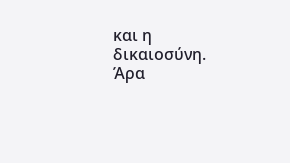και η δικαιοσύνη.
Άρα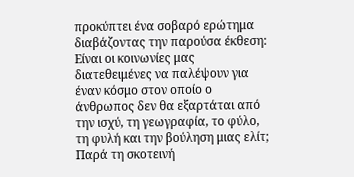προκύπτει ένα σοβαρό ερώτημα διαβάζοντας την παρούσα έκθεση: Είναι οι κοινωνίες μας διατεθειμένες να παλέψουν για έναν κόσμο στον οποίο ο άνθρωπος δεν θα εξαρτάται από την ισχύ, τη γεωγραφία, το φύλο, τη φυλή και την βούληση μιας ελίτ;
Παρά τη σκοτεινή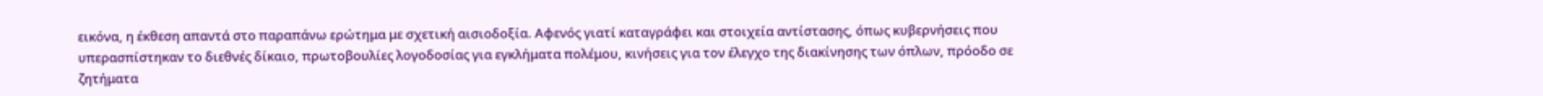εικόνα, η έκθεση απαντά στο παραπάνω ερώτημα με σχετική αισιοδοξία. Αφενός γιατί καταγράφει και στοιχεία αντίστασης, όπως κυβερνήσεις που υπερασπίστηκαν το διεθνές δίκαιο, πρωτοβουλίες λογοδοσίας για εγκλήματα πολέμου, κινήσεις για τον έλεγχο της διακίνησης των όπλων, πρόοδο σε ζητήματα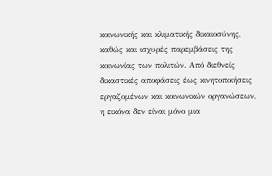κοινωνικής και κλιματικής δικαιοσύνης, καθώς και ισχυρές παρεμβάσεις της κοινωνίας των πολιτών. Από διεθνείς δικαστικές αποφάσεις έως κινητοποιήσεις εργαζομένων και κοινωνικών οργανώσεων, η εικόνα δεν είναι μόνο μια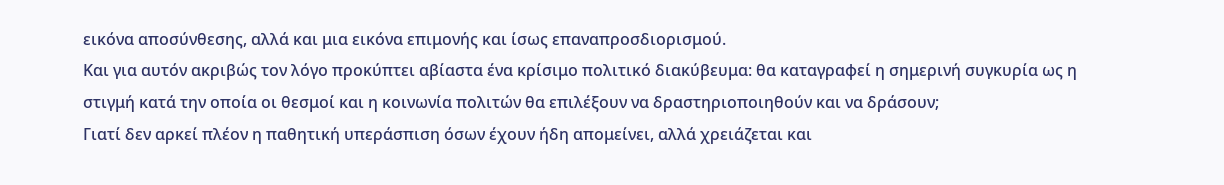εικόνα αποσύνθεσης, αλλά και μια εικόνα επιμονής και ίσως επαναπροσδιορισμού.
Και για αυτόν ακριβώς τον λόγο προκύπτει αβίαστα ένα κρίσιμο πολιτικό διακύβευμα: θα καταγραφεί η σημερινή συγκυρία ως η στιγμή κατά την οποία οι θεσμοί και η κοινωνία πολιτών θα επιλέξουν να δραστηριοποιηθούν και να δράσουν;
Γιατί δεν αρκεί πλέον η παθητική υπεράσπιση όσων έχουν ήδη απομείνει, αλλά χρειάζεται και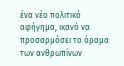ένα νέο πολιτικό αφήγημα, ικανό να προσαρμόσει το όραμα των ανθρωπίνων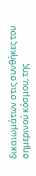δικαιωμάτων στις συνθήκες του σημερινού κόσμου, της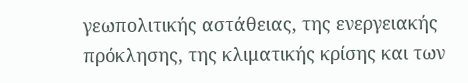γεωπολιτικής αστάθειας, της ενεργειακής πρόκλησης, της κλιματικής κρίσης και των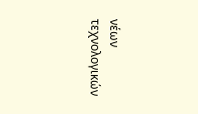νέων τεχνολογικών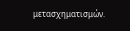μετασχηματισμών.